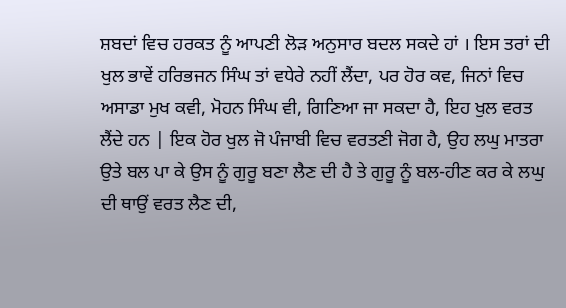ਸ਼ਬਦਾਂ ਵਿਚ ਹਰਕਤ ਨੂੰ ਆਪਣੀ ਲੋੜ ਅਨੁਸਾਰ ਬਦਲ ਸਕਦੇ ਹਾਂ । ਇਸ ਤਰਾਂ ਦੀ ਖੁਲ ਭਾਵੇਂ ਹਰਿਭਜਨ ਸਿੰਘ ਤਾਂ ਵਧੇਰੇ ਨਹੀਂ ਲੈਂਦਾ, ਪਰ ਹੋਰ ਕਵ, ਜਿਨਾਂ ਵਿਚ ਅਸਾਡਾ ਮੁਖ ਕਵੀ, ਮੋਹਨ ਸਿੰਘ ਵੀ, ਗਿਣਿਆ ਜਾ ਸਕਦਾ ਹੈ, ਇਹ ਖੁਲ ਵਰਤ ਲੈਂਦੇ ਹਨ | ਇਕ ਹੋਰ ਖੁਲ ਜੋ ਪੰਜਾਬੀ ਵਿਚ ਵਰਤਣੀ ਜੋਗ ਹੈ, ਉਹ ਲਘੁ ਮਾਤਰਾ ਉਤੇ ਬਲ ਪਾ ਕੇ ਉਸ ਨੂੰ ਗੁਰੂ ਬਣਾ ਲੈਣ ਦੀ ਹੈ ਤੇ ਗੁਰੂ ਨੂੰ ਬਲ-ਹੀਣ ਕਰ ਕੇ ਲਘੁ ਦੀ ਥਾਉਂ ਵਰਤ ਲੈਣ ਦੀ,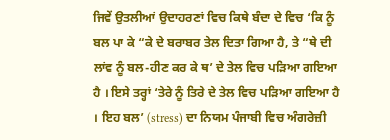ਜਿਵੇਂ ਉਤਲੀਆਂ ਉਦਾਹਰਣਾਂ ਵਿਚ ਕਿਥੇ ਬੰਦਾ ਦੇ ਵਿਚ ‘ਕਿ ਨੂੰ ਬਲ ਪਾ ਕੇ “ਕੇ ਦੇ ਬਰਾਬਰ ਤੇਲ ਦਿਤਾ ਗਿਆ ਹੈ, ਤੇ “ਥੇ ਦੀ ਲਾਂਵ ਨੂੰ ਬਲ-ਹੀਣ ਕਰ ਕੇ ਥ’ ਦੇ ਤੇਲ ਵਿਚ ਪੜਿਆ ਗਇਆ ਹੈ । ਇਸੇ ਤਰ੍ਹਾਂ ‘ਤੇਰੇ ਨੂੰ ਤਿਰੇ ਦੇ ਤੇਲ ਵਿਚ ਪੜਿਆ ਗਇਆ ਹੈ । ਇਹ ਬਲ’ (stress) ਦਾ ਨਿਯਮ ਪੰਜਾਬੀ ਵਿਚ ਅੰਗਰੇਜ਼ੀ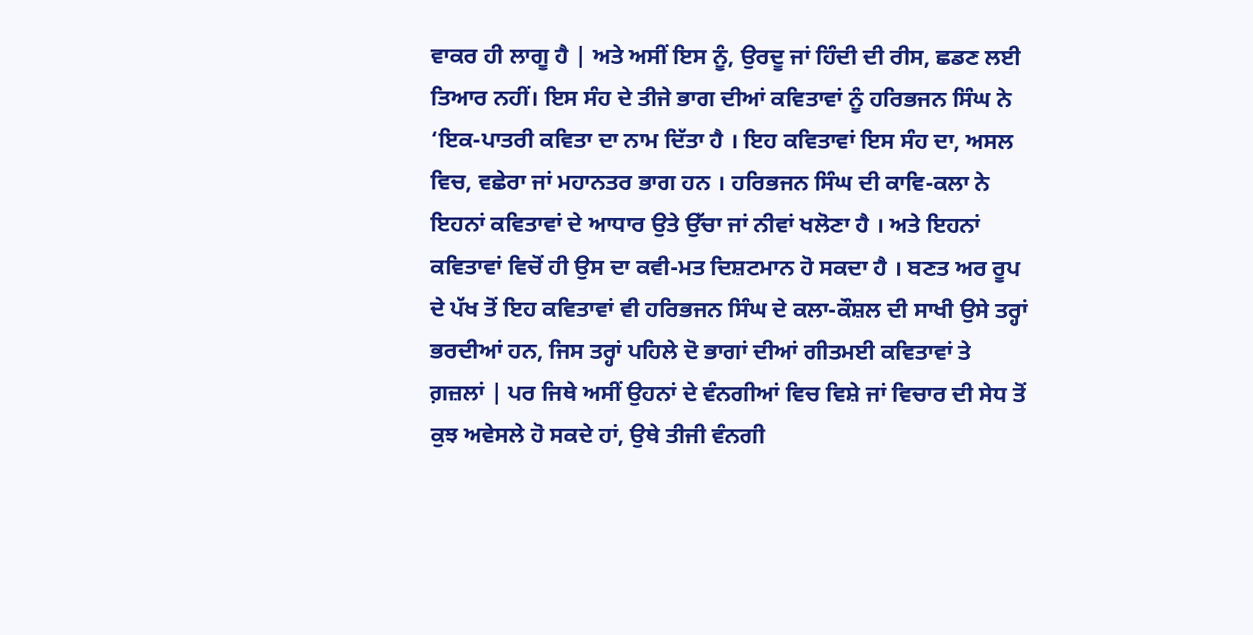ਵਾਕਰ ਹੀ ਲਾਗੂ ਹੈ | ਅਤੇ ਅਸੀਂ ਇਸ ਨੂੰ, ਉਰਦੂ ਜਾਂ ਹਿੰਦੀ ਦੀ ਰੀਸ, ਛਡਣ ਲਈ ਤਿਆਰ ਨਹੀਂ। ਇਸ ਸੰਹ ਦੇ ਤੀਜੇ ਭਾਗ ਦੀਆਂ ਕਵਿਤਾਵਾਂ ਨੂੰ ਹਰਿਭਜਨ ਸਿੰਘ ਨੇ ‘ਇਕ-ਪਾਤਰੀ ਕਵਿਤਾ ਦਾ ਨਾਮ ਦਿੱਤਾ ਹੈ । ਇਹ ਕਵਿਤਾਵਾਂ ਇਸ ਸੰਹ ਦਾ, ਅਸਲ ਵਿਚ, ਵਛੇਰਾ ਜਾਂ ਮਹਾਨਤਰ ਭਾਗ ਹਨ । ਹਰਿਭਜਨ ਸਿੰਘ ਦੀ ਕਾਵਿ-ਕਲਾ ਨੇ ਇਹਨਾਂ ਕਵਿਤਾਵਾਂ ਦੇ ਆਧਾਰ ਉਤੇ ਉੱਚਾ ਜਾਂ ਨੀਵਾਂ ਖਲੋਣਾ ਹੈ । ਅਤੇ ਇਹਨਾਂ ਕਵਿਤਾਵਾਂ ਵਿਚੋਂ ਹੀ ਉਸ ਦਾ ਕਵੀ-ਮਤ ਦਿਸ਼ਟਮਾਨ ਹੋ ਸਕਦਾ ਹੈ । ਬਣਤ ਅਰ ਰੂਪ ਦੇ ਪੱਖ ਤੋਂ ਇਹ ਕਵਿਤਾਵਾਂ ਵੀ ਹਰਿਭਜਨ ਸਿੰਘ ਦੇ ਕਲਾ-ਕੌਸ਼ਲ ਦੀ ਸਾਖੀ ਉਸੇ ਤਰ੍ਹਾਂ ਭਰਦੀਆਂ ਹਨ, ਜਿਸ ਤਰ੍ਹਾਂ ਪਹਿਲੇ ਦੋ ਭਾਗਾਂ ਦੀਆਂ ਗੀਤਮਈ ਕਵਿਤਾਵਾਂ ਤੇ ਗ਼ਜ਼ਲਾਂ | ਪਰ ਜਿਥੇ ਅਸੀਂ ਉਹਨਾਂ ਦੇ ਵੰਨਗੀਆਂ ਵਿਚ ਵਿਸ਼ੇ ਜਾਂ ਵਿਚਾਰ ਦੀ ਸੇਧ ਤੋਂ ਕੁਝ ਅਵੇਸਲੇ ਹੋ ਸਕਦੇ ਹਾਂ, ਉਥੇ ਤੀਜੀ ਵੰਨਗੀ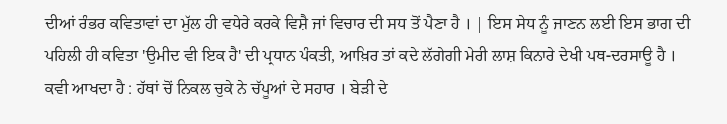ਦੀਆਂ ਰੰਭਰ ਕਵਿਤਾਵਾਂ ਦਾ ਮੁੱਲ ਹੀ ਵਧੇਰੇ ਕਰਕੇ ਵਿਸ਼ੈ ਜਾਂ ਵਿਚਾਰ ਦੀ ਸਧ ਤੋਂ ਪੈਣਾ ਹੈ । | ਇਸ ਸੇਧ ਨੂੰ ਜਾਣਨ ਲਈ ਇਸ ਭਾਗ ਦੀ ਪਹਿਲੀ ਹੀ ਕਵਿਤਾ 'ਉਮੀਦ ਵੀ ਇਕ ਹੈ' ਦੀ ਪ੍ਰਧਾਨ ਪੰਕਤੀ, ਆਖ਼ਿਰ ਤਾਂ ਕਦੇ ਲੱਗੇਗੀ ਮੇਰੀ ਲਾਸ਼ ਕਿਨਾਰੇ ਦੇਖੀ ਪਥ-ਦਰਸਾਊ ਹੈ । ਕਵੀ ਆਖਦਾ ਹੈ : ਹੱਥਾਂ ਚੋਂ ਨਿਕਲ ਚੁਕੇ ਨੇ ਚੱਪੂਆਂ ਦੇ ਸਹਾਰ । ਬੇੜੀ ਦੇ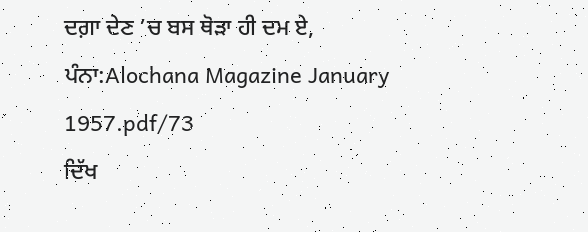ਦਗ਼ਾ ਦੇਣ ’ਚ ਬਸ ਥੋੜਾ ਹੀ ਦਮ ਏ,
ਪੰਨਾ:Alochana Magazine January 1957.pdf/73
ਦਿੱਖ